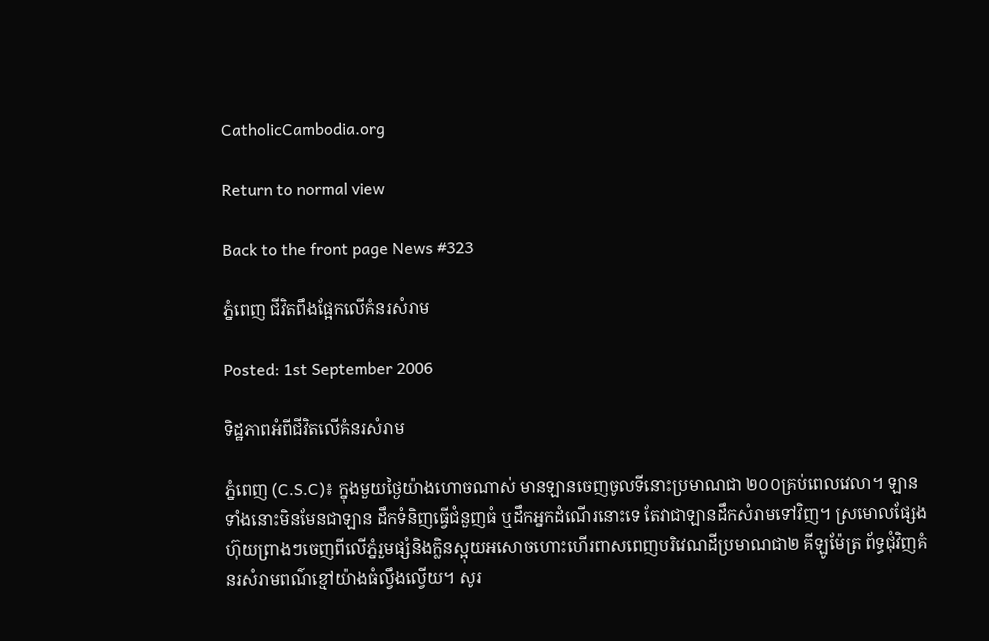CatholicCambodia.org

Return to normal view

Back to the front page News #323

ភ្នំពេញ ជីវិតពឹងផ្អែកលើគំនរសំរាម

Posted: 1st September 2006

ទិដ្ឋភាពអំពីជីវិតលើគំនរសំរាម

ភ្នំពេញ (C.S.C)៖ ក្នុងមួយថ្ងៃយ៉ាងហោចណាស់ មានឡានចេញចូលទីនោះប្រមាណជា ២០០គ្រប់ពេលវេលា។ ឡានទាំងនោះមិនមែនជាឡាន ដឹកទំនិញធ្វើជំនួញធំ ឬដឹកអ្នកដំណើរនោះទេ តែវាជាឡានដឹកសំរាមទៅវិញ។ ស្រមោលផ្សែងហ៊ុយព្រាងៗចេញពីលើភ្នំរួមផ្សំនិងក្លិនស្អុយអសោចហោះហើរពាសពេញបរិវេណដីប្រមាណជា២ គីឡូម៉ែត្រ ព័ទ្ធជុំវិញគំនរសំរាមពណ៌ខ្មៅយ៉ាងធំល្វឹងល្វើយ។ សូរ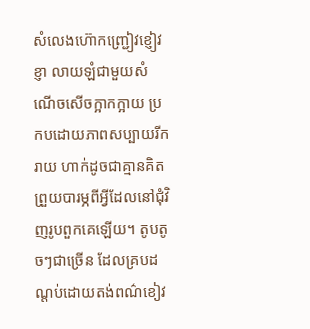សំលេងហ៊ោកញ្ជ្រៀវខ្ញៀវខ្ញា លាយឡំជាមួយសំណើចសើចក្អាកក្អាយ ប្រកបដោយភាពសប្បាយរីករាយ ហាក់ដូចជាគ្មានគិតព្រួយបារម្ភពីអ្វីដែលនៅជុំវិញរូបពួកគេឡើយ។ តូបតូចៗជាច្រើន ដែលគ្របដណ្ដប់ដោយតង់ពណ៌ខៀវ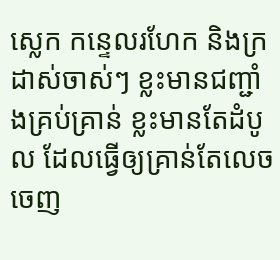ស្លេក កន្ទេលរហែក និងក្រដាស់ចាស់ៗ ខ្លះមានជញ្ជាំងគ្រប់គ្រាន់ ខ្លះមានតែដំបូល ដែលធ្វើឲ្យគ្រាន់តែលេចចេញ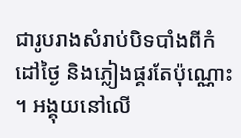ជារូបរាងសំរាប់បិទបាំងពីកំដៅថ្ងៃ និងភ្លៀងផ្គរតែប៉ុណ្ណោះ ។ អង្គុយនៅលើ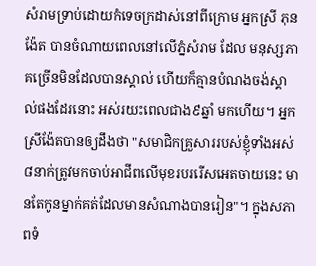សំរាមទ្រាប់ដោយកំទេចក្រដាស់នៅពីក្រោម អ្នកស្រី ភុន ង៉ែត បានចំណាយពេលនៅលើភ្នំសំរាម ដែល មនុស្សភាគច្រើនមិនដែលបានស្គាល់ ហើយក៏គ្មានបំណងចង់ស្គាល់ផងដែរនោះ អស់រយះពេលជាង៩ឆ្នាំ មកហើយ។ អ្នកស្រីង៉ែតបានឲ្យដឹងថា "សមាជិកគ្រួសាររបស់ខ្ញុំទាំងអស់៨នាក់ត្រូវមកចាប់អាជីពលើមុខរបររើសអេតចាយនេះ មានតែកូនម្នាក់គត់ដែលមានសំណាងបានរៀន"។ ក្នុងសភាពទំ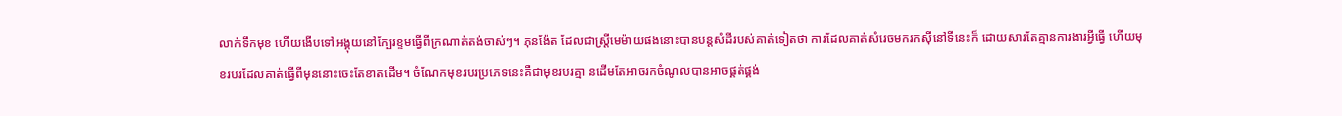លាក់ទឹកមុខ ហើយងើបទៅអង្គុយនៅក្បែរខ្ទមធ្វើពីក្រណាត់តង់ចាស់ៗ។ ភុនង៉ែត ដែលជាស្ត្រីមេម៉ាយផងនោះបានបន្តសំដីរបស់គាត់ទៀតថា ការដែលគាត់សំរេចមករកស៊ីនៅទីនេះក៏ ដោយសារតែគ្មានការងារអ្វីធ្វើ ហើយមុ ខរបរដែលគាត់ធ្វើពីមុននោះចេះតែខាតដើម។ ចំណែកមុខរបរប្រភេទនេះគឺជាមុខរបរគ្មា នដើមតែអាចរកចំណូលបានអាចផ្គត់ផ្គង់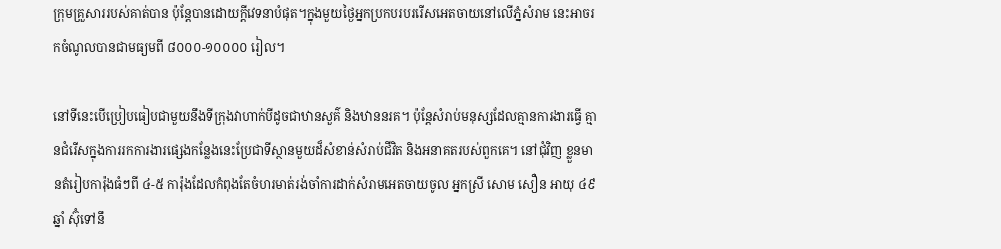ក្រុមគ្រួសាររបស់គាត់បាន ប៉ុន្តែបានដោយក្តីវេទនាបំផុត។ក្នុងមួយថ្ងៃអ្នកប្រកបរបររើសអេតចាយនៅលើភ្នំសំរាម នេះអាចរកចំណូលបានជាមធ្យមពី ៨០០០-១០០០០ រៀល។

នៅទីនេះបើប្រៀបធៀបជាមួយនឹងទីក្រុងវាហាក់បីដូចជាឋានសួគ៌ និងឋាននរគ។ ប៉ុន្តែសំរាប់មនុស្សដែលគ្មានការងារធ្វើ គ្មានជំរើសក្នុងការរកការងារផ្សេងកន្លែងនេះប្រែជាទីស្ថានមួយដ៏សំខាន់សំរាប់ជីវិត និងអនាគតរបស់ពួកគេ។ នៅជុំវិញ ខ្លួនមានតំរៀបការ៉ុងធំៗពី ៤-៥ ការ៉ុងដែលកំពុងតែចំហរមាត់រង់ចាំការដាក់សំរាមអេតចាយចូល អ្នកស្រី សោម សឿន អាយុ ៤៩ឆ្នាំ ស៊ុំទៅនឹ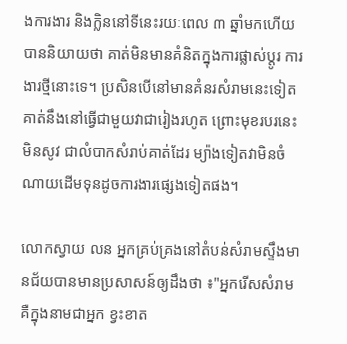ងការងារ និងក្លិននៅទីនេះរយៈពេល ៣ ឆ្នាំមកហើយបាននិយាយថា គាត់មិនមានគំនិតក្នុងការផ្លាស់ប្តូរ ការងារថ្មីនោះទេ។ ប្រសិនបើនៅមានគំនរសំរាមនេះទៀត គាត់នឹងនៅធ្វើជាមួយវាជារៀងរហូត ព្រោះមុខរបរនេះមិនសូវ ជាលំបាកសំរាប់គាត់ដែរ ម្យ៉ាងទៀតវាមិនចំណាយដើមទុនដូចការងារផ្សេងទៀតផង។

លោកស្វាយ លន អ្នកគ្រប់គ្រងនៅតំបន់សំរាមស្ទឹងមានជ័យបានមានប្រសាសន៍ឲ្យដឹងថា ៖"អ្នករើសសំរាមគឺក្នុងនាមជាអ្នក ខ្វះខាត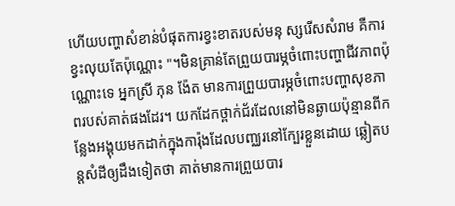ហើយបញ្ហាសំខាន់បំផុតការខ្វះខាតរបស់មនុ ស្សរើសសំរាម គឺការខ្វះលុយតែប៉ុណ្ណោះ "។មិនគ្រាន់តែព្រួយបារម្ភចំពោះបញ្ហាជីវភាពប៉ុ ណ្ណោះទេ អ្នកស្រី ភុន ង៉ែត មានការព្រួយបារម្ភចំពោះបញ្ហាសុខភាពរបស់គាត់ផងដែរ។ យកដែកថ្ពាក់ជ័រដែលនៅមិនឆ្ងាយប៉ុន្មានពីកន្លែងអង្គុយមកដាក់ក្នុងការ៉ុងដែលបញ្ឈរនៅក្បែរខ្លួនដោយ ឆ្លៀតបន្តសំដីឲ្យដឹងទៀតថា គាត់មានការព្រួយបារ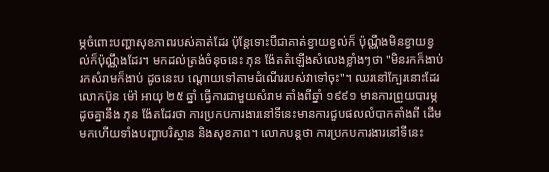ម្ភចំពោះបញ្ហាសុខភាពរបស់គាត់ដែរ ប៉ុន្តែទោះបីជាគាត់ខ្វាយខ្វល់ក៏ ប៉ុណ្ណឹងមិនខ្វាយខ្វល់ក៏ប៉ុណ្ណឹងដែរ។ មកដល់ត្រង់ចំនុចនេះ ភុន ង៉ែតតំឡើងសំលេងខ្លាំងៗថា "មិនរកក៏ងាប់រកសំរាមក៏ងាប់ ដូចនេះប ណ្ដោយទៅតាមដំណើររបស់វាទៅចុះ"។ ឈរនៅក្បែរនោះដែរលោកប៊ុន ម៉ៅ អាយុ ២៥ ឆ្នាំ ធ្វើការជាមួយសំរាម តាំងពីឆ្នាំ ១៩៩១ មានការព្រួយបារម្ភដូចគ្នានឹង ភុន ង៉ែតដែរថា ការប្រកបការងារនៅទីនេះមានការជួបផលលំបាកតាំងពី ដើមមកហើយទាំងបញ្ហាបរិស្ថាន និងសុខភាព។ លោកបន្តថា ការប្រកបការងារនៅទីនេះ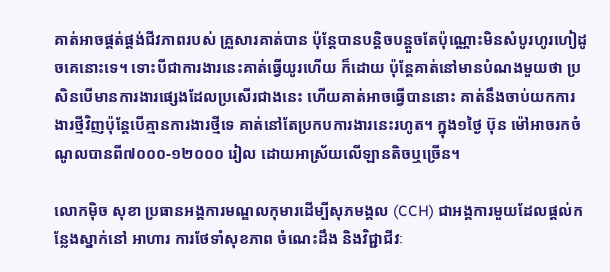គាត់អាចផ្គត់ផ្គង់ជីវភាពរបស់ គ្រួសារគាត់បាន ប៉ុន្តែបានបន្តិចបន្តួចតែប៉ុណ្ណោះមិនសំបូរហូរហៀដូចគេនោះទេ។ ទោះបីជាការងារនេះគាត់ធ្វើយូរហើយ ក៏ដោយ ប៉ុន្តែគាត់នៅមានបំណងមួយថា ប្រសិនបើមានការងារផ្សេងដែលប្រសើរជាងនេះ ហើយគាត់អាចធ្វើបាននោះ គាត់នឹងចាប់យកការងារថ្មីវិញប៉ុន្តែបើគ្មានការងារថ្មីទេ គាត់នៅតែប្រកបការងារនេះរហូត។ ក្នុង១ថ្ងៃ ប៊ុន ម៉ៅអាចរកចំណូលបានពី៧០០០-១២០០០ រៀល ដោយអាស្រ័យលើឡានតិចឬច្រើន។

លោកម៉ិច សុខា ប្រធានអង្គការមណ្ឌលកុមារដើម្បីសុភមង្គល (CCH) ជាអង្គការមួយដែលផ្តល់កន្លែងស្នាក់នៅ អាហារ ការថែទាំសុខភាព ចំណេះដឹង និងវិជ្ជាជីវៈ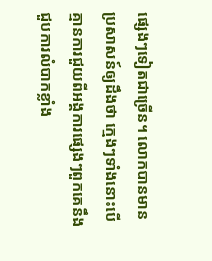ផ្សេងៗទៀតជាច្រើន។ លោកបានមានប្រសាសន៍ឲ្យដឹងថា ក្មេងៗទាំងនោះបើ គ្មានការជួយពីអង្គការផ្សេងៗពួកគេនឹងជួបការលំបាកខ្លាំង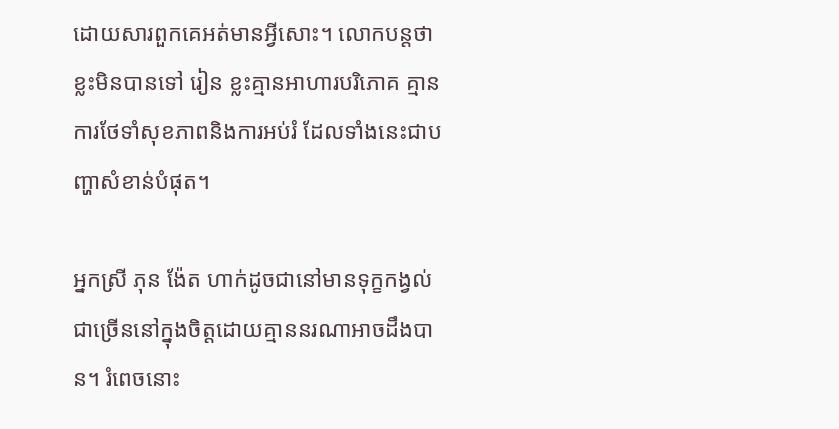ដោយសារពួកគេអត់មានអ្វីសោះ។ លោកបន្តថា ខ្លះមិនបានទៅ រៀន ខ្លះគ្មានអាហារបរិភោគ គ្មានការថែទាំសុខភាពនិងការអប់រំ ដែលទាំងនេះជាបញ្ហាសំខាន់បំផុត។

អ្នកស្រី ភុន ង៉ែត ហាក់ដូចជានៅមានទុក្ខកង្វល់ជាច្រើននៅក្នុងចិត្តដោយគ្មាននរណាអាចដឹងបាន។ រំពេចនោះ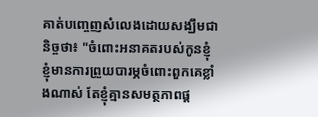គាត់បញ្ចេញសំលេងដោយសង្ឃឹមជានិច្ចថា៖ "ចំពោះអនាគតរបស់កូនខ្ញុំ ខ្ញុំមានការព្រួយបារម្ភចំពោះពួកគេខ្លាំងណាស់ តែខ្ញុំគ្មានសមត្ថភាពផ្ត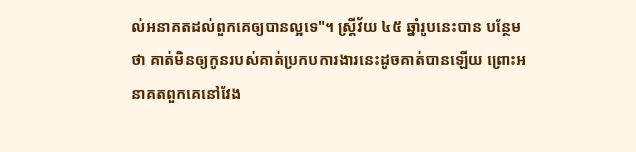ល់អនាគតដល់ពួកគេឲ្យបានល្អទេ"។ ស្ត្រីវ័យ ៤៥ ឆ្នាំរូបនេះបាន បន្ថែមថា គាត់មិនឲ្យកូនរបស់គាត់ប្រកបការងារនេះដូចគាត់បានឡើយ ព្រោះអនាគតពួកគេនៅវែង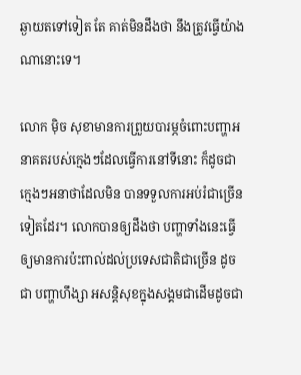ឆ្ងាយតទៅទៀត តែ គាត់មិនដឹងថា នឹងត្រូវធ្វើយ៉ាងណានោះទេ។

លោក ម៉ិច សុខាមានការព្រួយបារម្ភចំពោះបញ្ហាអនាគតរបស់ក្មេងៗដែលធ្វើការនៅទីនោះ ក៏ដូចជាក្មេងៗអនាថាដែលមិន បានទទួលការអប់រំជាច្រើនទៀតដែរ។ លោកបានឲ្យដឹងថា បញ្ហាទាំងនេះធ្វើឲ្យមានការប៉ះពាល់ដល់ប្រទេសជាតិជាច្រើន ដូចជា បញ្ហាហឹង្សា អសន្តិសុខក្នុងសង្គមជាដើមដូចជា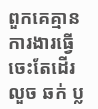ពួកគេគ្មានការងារធើ្វចេះតែដើរលួច ឆក់ ប្ល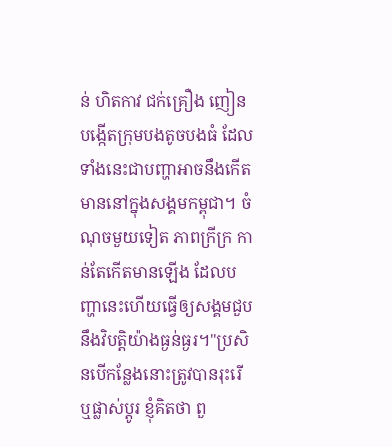ន់ ហិតកាវ ជក់គ្រឿង ញៀន បង្កើតក្រុមបងតូចបងធំ ដែលទាំងនេះជាបញ្ហាអាចនឹងកើតមាននៅក្នុងសង្គមកម្ពុជា។ ចំណុចមួយទៀត ភាពក្រីក្រ កាន់តែកើតមានឡើង ដែលបញ្ហានេះហើយធ្វើឲ្យសង្គមជួបនឹងវិបត្តិយ៉ាងធ្ងន់ធ្ងរ។"ប្រសិនបើកន្លែងនោះត្រូវបានរុះរើ ឬផ្លាស់ប្តូរ ខ្ញុំគិតថា ពួ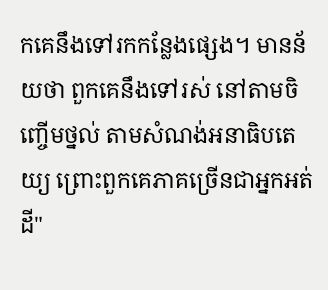កគេនឹងទៅរកកន្លែងផ្សេង។ មានន័យថា ពួកគេនឹងទៅរស់ នៅតាមចិញ្ចើមថ្នល់ តាមសំណង់អនាធិបតេយ្យ ព្រោះពួកគេភាគច្រើនជាអ្នកអត់ដី"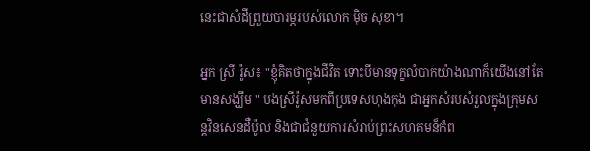នេះជាសំដីព្រួយបារម្ភរបស់លោក ម៉ិច សុខា។

អ្នក ស្រី រ៉ូស៖ "ខ្ញុំគិតថាក្នុងជីវិត ទោះបីមានទុក្ខលំបាកយ៉ាងណាក៏យើងនៅតែមានសង្ឃឹម " បងស្រីរ៉ូសមកពីប្រទេសហុងកុង ជាអ្នកសំរបសំរួលក្នុងក្រុមសន្តវិនសេនដឺប៉ូល និងជាជំនួយការសំរាប់ព្រះសហគមន៏កំព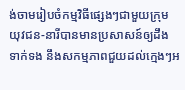ង់ចាមរៀបចំកម្មវិធីផ្សេងៗជាមួយក្រុមយុវជន-នារីបានមានប្រសាសន៍ឲ្យដឹងទាក់ទង នឹងសកម្មភាពជួយដល់ក្មេងៗអ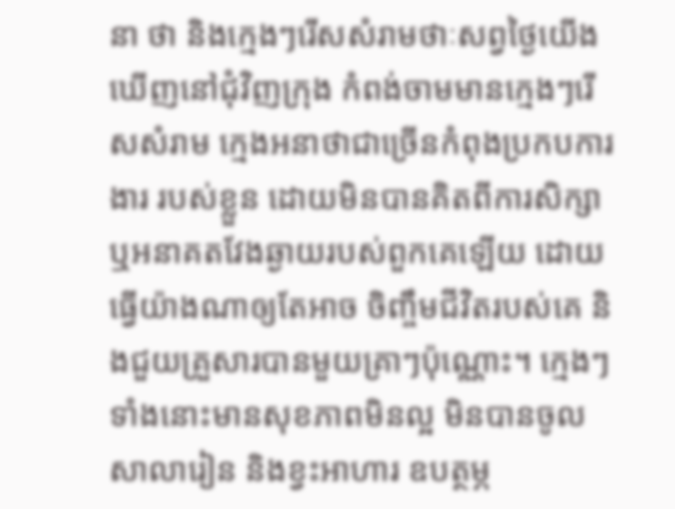នា ថា និងក្មេងៗរើសសំរាមថាៈសព្វថ្ងៃយើងឃើញនៅជុំវិញក្រុង កំពង់ចាមមានក្មេងៗរើសសំរាម ក្មេងអនាថាជាច្រើនកំពុងប្រកបការងារ របស់ខ្លួន ដោយមិនបានគិតពីការសិក្សា ឬអនាគតវែងឆ្ងាយរបស់ពួកគេឡើយ ដោយធ្វើយ៉ាងណាឲ្យតែអាច ចិញ្ចឹមជីវិតរបស់គេ និងជួយគ្រួសារបានមួយគ្រាៗប៉ុណ្ណោះ។ ក្មេងៗទាំងនោះមានសុខភាពមិនល្អ មិនបានចូលសាលារៀន និងខ្វះអាហារ ឧបត្ថម្ភ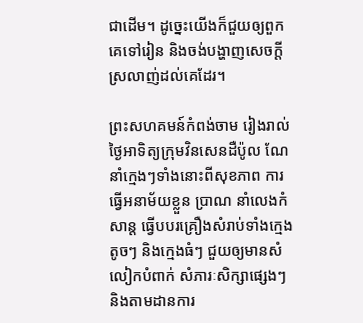ជាដើម។ ដូច្នេះយើងក៏ជួយឲ្យពួកគេទៅរៀន និងចង់បង្ហាញសេចក្តីស្រលាញ់ដល់គេដែរ។

ព្រះសហគមន៍កំពង់ចាម រៀងរាល់ថ្ងៃអាទិត្យក្រុមវិនសេនដឺប៉ូល ណែនាំក្មេងៗទាំងនោះពីសុខភាព ការធ្វើអនាម័យខ្លួន ប្រាណ នាំលេងកំសាន្ត ធ្វើបបរគ្រឿងសំរាប់ទាំងក្មេងតូចៗ និងក្មេងធំៗ ជួយឲ្យមានសំលៀកបំពាក់ សំភារៈសិក្សាផ្សេងៗ និងតាមដានការ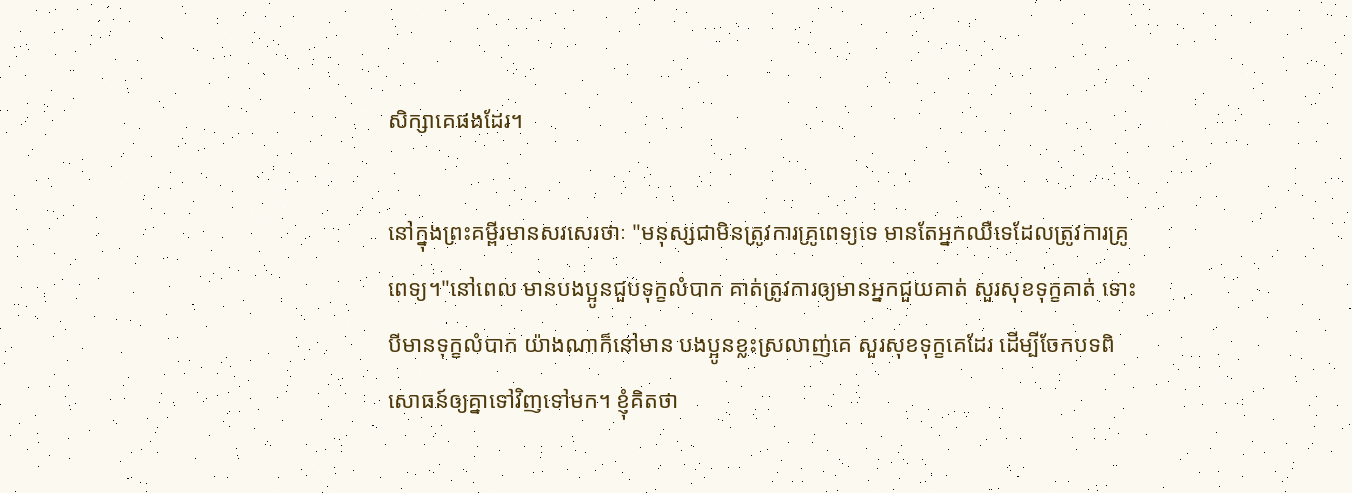សិក្សាគេផងដែរ។

នៅក្នុងព្រះគម្ពីរមានសរសេរថាៈ "មនុស្សជាមិនត្រូវការគ្រូពេទ្យទេ មានតែអ្នកឈឺទេដែលត្រូវការគ្រូពេទ្យ។"នៅពេល មានបងប្អូនជួបទុក្ខលំបាក គាត់ត្រូវការឲ្យមានអ្នកជួយគាត់ សួរសុខទុក្ខគាត់ ទោះបីមានទុក្ខលំបាក យ៉ាងណាក៏នៅមាន បងប្អូនខ្លះស្រលាញ់គេ សួរសុខទុក្ខគេដែរ ដើម្បីចែកបទពិសោធន៍ឲ្យគ្នាទៅវិញទៅមក។ ខ្ញុំគិតថា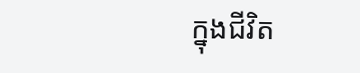ក្នុងជីវិត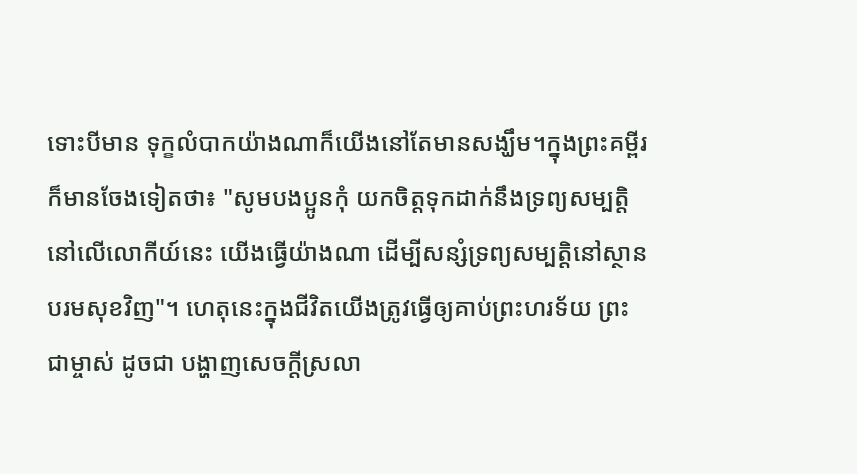ទោះបីមាន ទុក្ខលំបាកយ៉ាងណាក៏យើងនៅតែមានសង្ឃឹម។ក្នុងព្រះគម្ពីរក៏មានចែងទៀតថា៖ "សូមបងប្អូនកុំ យកចិត្តទុកដាក់នឹងទ្រព្យសម្បត្តិនៅលើលោកីយ៍នេះ យើងធ្វើយ៉ាងណា ដើម្បីសន្សំទ្រព្យសម្បត្តិនៅស្ថានបរមសុខវិញ"។ ហេតុនេះក្នុងជីវិតយើងត្រូវធ្វើឲ្យគាប់ព្រះហរទ័យ ព្រះជាម្ចាស់ ដូចជា បង្ហាញសេចក្តីស្រលា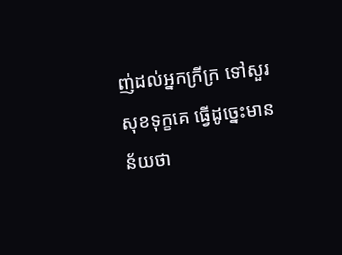ញ់ដល់អ្នកក្រីក្រ ទៅសួរសុខទុក្ខគេ ធ្វើដូច្នេះមានន័យថា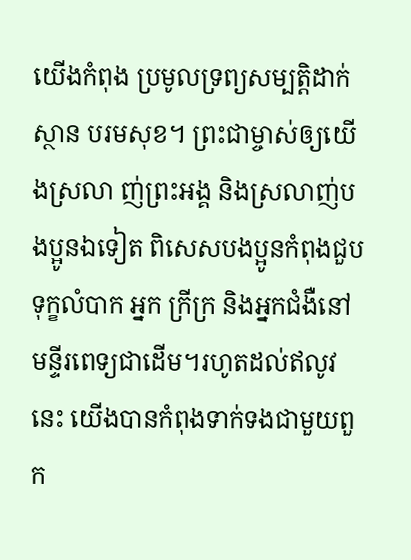យើងកំពុង ប្រមូលទ្រព្យសម្បត្តិដាក់ស្ថាន បរមសុខ។ ព្រះជាម្ចាស់ឲ្យយើងស្រលា ញ់ព្រះអង្គ និងស្រលាញ់បងប្អូនឯទៀត ពិសេសបងប្អូនកំពុងជួបទុក្ខលំបាក អ្នក ក្រីក្រ និងអ្នកជំងឺនៅមន្ទីរពេទ្យជាដើម។រហូតដល់ឥលូវនេះ យើងបានកំពុងទាក់ទងជាមួយពួក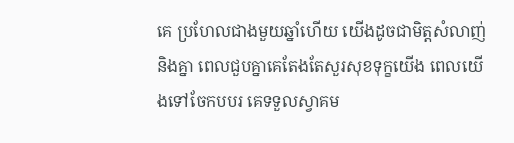គេ ប្រហែលជាងមួយឆ្នាំហើយ យើងដូចជាមិត្តសំលាញ់ និងគ្នា ពេលជួបគ្នាគេតែងតែសួរសុខទុក្ខយើង ពេលយើងទៅចែកបបរ គេទទួលស្វាគម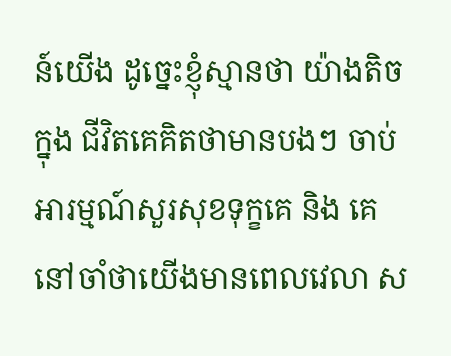ន៍យើង ដូចេ្នះខ្ញុំស្មានថា យ៉ាងតិចក្នុង ជីវិតគេគិតថាមានបងៗ ចាប់អារម្មណ៍សួរសុខទុក្ខគេ និង គេនៅចាំថាយើងមានពេលវេលា ស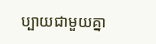ប្បាយជាមួយគ្នា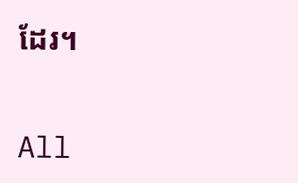ដែរ។


All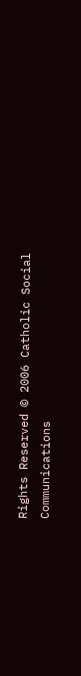Rights Reserved © 2006 Catholic Social Communications